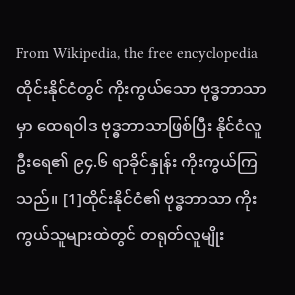From Wikipedia, the free encyclopedia
ထိုင်းနိုင်ငံတွင် ကိုးကွယ်သော ဗုဒ္ဓဘာသာမှာ ထေရဝါဒ ဗုဒ္ဓဘာသာဖြစ်ပြီး နိုင်ငံလူဦးရေ၏ ၉၄.၆ ရာခိုင်နှုန်း ကိုးကွယ်ကြသည်။ [1]ထိုင်းနိုင်ငံ၏ ဗုဒ္ဓဘာသာ ကိုးကွယ်သူများထဲတွင် တရုတ်လူမျိုး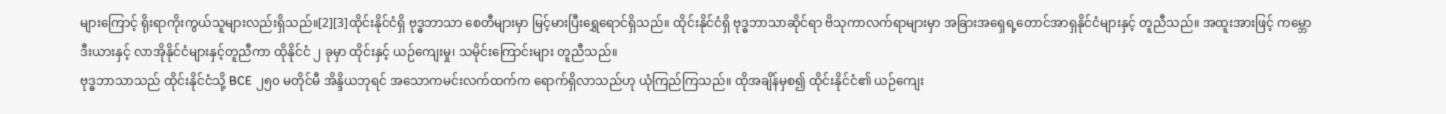များကြောင့် ရိုးရာကိုးကွယ်သူများလည်းရှိသည်။[2][3]ထိုင်းနိုင်ငံရှိ ဗုဒ္ဓဘာသာ စေတီများမှာ မြင့်မားပြီးရွှေရောင်ရှိသည်။ ထိုင်းနိုင်ငံရှိ ဗုဒ္ဓဘာသာဆိုင်ရာ ဗိသုကာလက်ရာများမှာ အခြားအရှေရ့တောင်အာရှနိုင်ငံများနှင့် တူညီသည်။ အထူးအားဖြင့် ကမ္ဘောဒီးယားနှင့် လာအိုနိုင်ငံများနှင့်တူညီကာ ထိုနိုင်ငံ ၂ ခုမှာ ထိုင်းနှင့် ယဉ်ကျေးမှု၊ သမိုင်းကြောင်းများ တူညီသည်။
ဗုဒ္ဓဘာသာသည် ထိုင်းနိုင်ငံသို့ BCE ၂၅၀ မတိုင်မီ အိန္ဒိယဘုရင် အသောကမင်းလက်ထက်က ရောက်ရှိလာသည်ဟု ယုံကြည်ကြသည်။ ထိုအချိန်မှစ၍ ထိုင်းနိုင်ငံ၏ ယဉ်ကျေး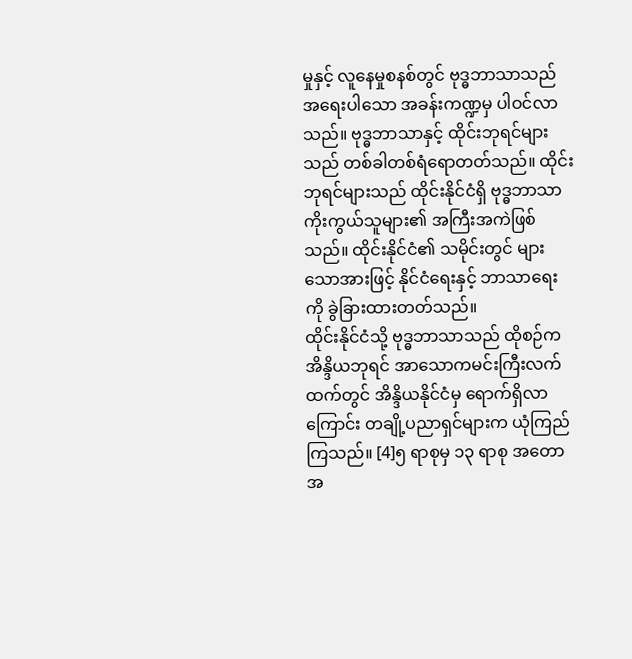မှုနှင့် လူနေမှုစနစ်တွင် ဗုဒ္ဓဘာသာသည် အရေးပါသော အခန်းကဏ္ဍမှ ပါဝင်လာသည်။ ဗုဒ္ဓဘာသာနှင့် ထိုင်းဘုရင်များသည် တစ်ခါတစ်ရံရောတတ်သည်။ ထိုင်းဘုရင်များသည် ထိုင်းနိုင်ငံရှိ ဗုဒ္ဓဘာသာကိုးကွယ်သူများ၏ အကြီးအကဲဖြစ်သည်။ ထိုင်းနိုင်ငံ၏ သမိုင်းတွင် များသောအားဖြင့် နိုင်ငံရေးနှင့် ဘာသာရေးကို ခွဲခြားထားတတ်သည်။
ထိုင်းနိုင်ငံသို့ ဗုဒ္ဓဘာသာသည် ထိုစဉ်က အိန္ဒိယဘုရင် အာသောကမင်းကြီးလက်ထက်တွင် အိန္ဒိယနိုင်ငံမှ ရောက်ရှိလာကြောင်း တချို့ပညာရှင်များက ယုံကြည်ကြသည်။ [4]၅ ရာစုမှ ၁၃ ရာစု အတောအ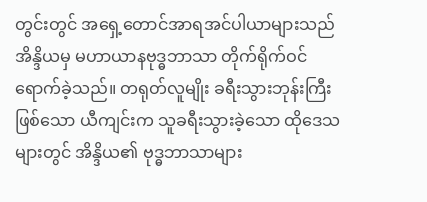တွင်းတွင် အရှေ့တောင်အာရအင်ပါယာများသည် အိန္ဒိယမှ မဟာယာနဗုဒ္ဓဘာသာ တိုက်ရိုက်ဝင်ရောက်ခဲ့သည်။ တရုတ်လူမျိုး ခရီးသွားဘုန်းကြီးဖြစ်သော ယီကျင်းက သူခရီးသွားခဲ့သော ထိုဒေသများတွင် အိန္ဒိယ၏ ဗုဒ္ဓဘာသာများ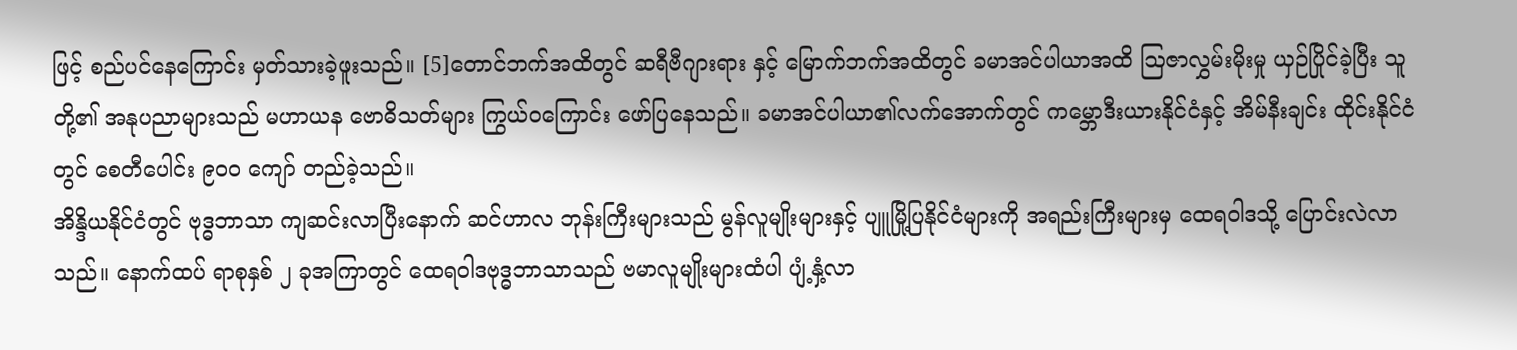ဖြင့် စည်ပင်နေကြောင်း မှတ်သားခဲ့ဖူးသည်။ [5]တောင်ဘက်အထိတွင် ဆရီဗီဂျားရား နှင့် မြောက်ဘက်အထိတွင် ခမာအင်ပါယာအထိ ဩဇာလွှမ်းမိုးမှု ယှဉ်ပြိုင်ခဲ့ပြီး သူတို့၏ အနုပညာများသည် မဟာယန ဗောဓိသတ်များ ကြွယ်ဝကြောင်း ဖော်ပြနေသည်။ ခမာအင်ပါယာ၏လက်အောက်တွင် ကမ္ဘောဒီးယားနိုင်ငံနှင့် အိမ်နီးချင်း ထိုင်းနိုင်ငံတွင် စေတီပေါင်း ၉၀၀ ကျော် တည်ခဲ့သည်။
အိန္ဒိယနိုင်ငံတွင် ဗုဒ္ဓဘာသာ ကျဆင်းလာပြီးနောက် ဆင်ဟာလ ဘုန်းကြီးများသည် မွန်လူမျိုးများနှင့် ပျူမြို့ပြနိုင်ငံများကို အရည်းကြီးများမှ ထေရဝါဒသို့ ပြောင်းလဲလာသည်။ နောက်ထပ် ရာစုနှစ် ၂ ခုအကြာတွင် ထေရဝါဒဗုဒ္ဓဘာသာသည် ဗမာလူမျိုးများထံပါ ပျံ့နှံ့လာ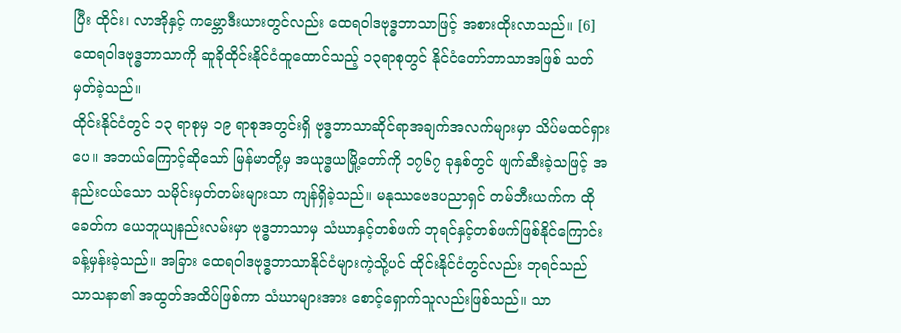ပြီး ထိုင်း၊ လာအိုနှင့် ကမ္ဘောဒီးယားတွင်လည်း ထေရဝါဒဗုဒ္ဓဘာသာဖြင့် အစားထိုးလာသည်။ [6] ထေရဝါဒဗုဒ္ဓဘာသာကို ဆူခိုထိုင်းနိုင်ငံထူထောင်သည့် ၁၃ရာစုတွင် နိုင်ငံတော်ဘာသာအဖြစ် သတ်မှတ်ခဲ့သည်။
ထိုင်းနိုင်ငံတွင် ၁၃ ရာစုမှ ၁၉ ရာစုအတွင်းရှိ ဗုဒ္ဓဘာသာဆိုင်ရာအချက်အလက်များမှာ သိပ်မထင်ရှားပေ။ အဘယ်ကြောင့်ဆိုသော် မြန်မာတို့မှ အယုဒ္ဓယမြို့တော်ကို ၁၇၆၇ ခုနှစ်တွင် ဖျက်ဆီးခဲ့သဖြင့် အနည်းငယ်သော သမိုင်းမှတ်တမ်းများသာ ကျန်ရှိခဲ့သည်။ မနုဿဗေဒပညာရှင် တမ်ဘီးယက်က ထိုခေတ်က ယေဘူယျနည်းလမ်းမှာ ဗုဒ္ဓဘာသာမှ သံဃာနှင့်တစ်ဖက် ဘုရင်နှင့်တစ်ဖက်ဖြစ်နိုင်ကြောင်း ခန့်မှန်းခဲ့သည်။ အခြား ထေရဝါဒဗုဒ္ဓဘာသာနိုင်ငံများကဲ့သို့ပင် ထိုင်းနိုင်ငံတွင်လည်း ဘုရင်သည် သာသနာ၏ အထွတ်အထိပ်ဖြစ်ကာ သံဃာများအား စောင့်ရှောက်သူလည်းဖြစ်သည်။ သာ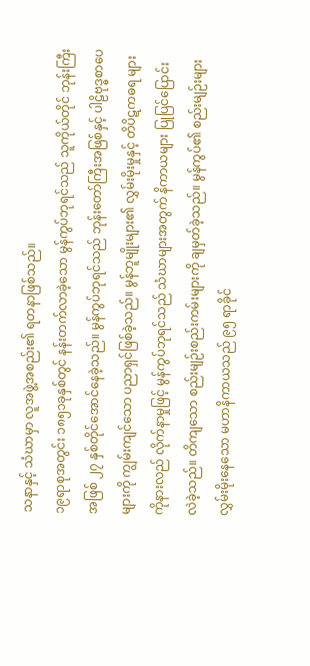သနာနှင့် သံဃာမှာ လူအဖွဲ့အစည်း၏ ရတနာဖြစ်သည်။
၁၉ရာစုအတွင်း ၁၈၅၁ခုနှစ်တွင် နန်းတက်လာခဲ့သော မွန်ကွပ်ဘုရင်သည် သူကိုယ်တိုင် ဘုန်းကြီးအဖြစ် ၂၇ နှစ်တိုင်အောင်နေခဲ့သည်။ မွန်ကွပ်ဘုရင်သည် ဘုန်းတော်ကြီးအဖြစ်နှင့် ပါဠိဗုဒ္ဓစာပေများကို ကျွမ်းကျင်သော ပညာရှင်ဖြစ်ခဲ့သည်။ မွန်ဘူမျိုးများ၏ လွှမ်းမိုးမှုနှင့် တိပိဋကဓရ များကိုနားလည် လိုက်နာမှုဖြင့် မွန်ကွပ်ဘုရင်သည် သံဃာများအတွက် နိကာယများ ပြုပြင်ပြောင်းလဲခဲ့သည်။ တိကျသော စည်းမျဉ်းစည်းကမ်းများကို ချမှတ်ခဲ့သည်။ မွန်ကွပ်၏ စည်းမျဉ်းများ လွှမ်းမိုးနေသော မဟာနိကာယသည် ၉၅ ရာခိုင်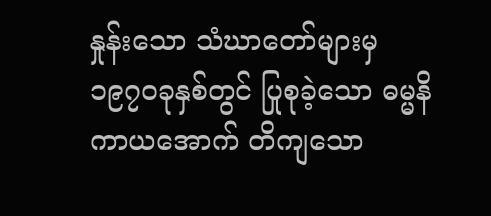နှုန်းသော သံဃာတော်များမှ ၁၉၇၀ခုနှစ်တွင် ပြုစုခဲ့သော ဓမ္မနိကာယအောက် တိကျသော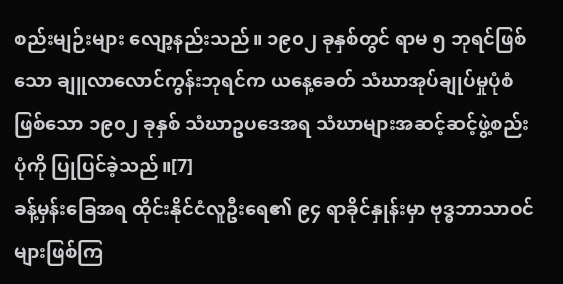စည်းမျဉ်းများ လျော့နည်းသည်။ ၁၉၀၂ ခုနှစ်တွင် ရာမ ၅ ဘုရင်ဖြစ်သော ချူလာလောင်ကွန်းဘုရင်က ယနေ့ခေတ် သံဃာအုပ်ချုပ်မှုပုံစံဖြစ်သော ၁၉၀၂ ခုနှစ် သံဃာဥပဒေအရ သံဃာများအဆင့်ဆင့်ဖွဲ့စည်းပုံကို ပြုပြင်ခဲ့သည်။[7]
ခန့်မှန်းခြေအရ ထိုင်းနိုင်ငံလူဦးရေ၏ ၉၄ ရာခိုင်နှုန်းမှာ ဗုဒ္ဓဘာသာဝင်များဖြစ်ကြ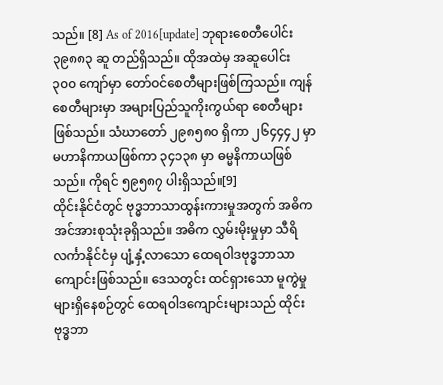သည်။ [8] As of 2016[update] ဘုရားစေတီပေါင်း ၃၉၈၈၃ ဆူ တည်ရှိသည်။ ထိုအထဲမှ အဆူပေါင်း ၃၀၀ ကျော်မှာ တော်ဝင်စေတီများဖြစ်ကြသည်။ ကျန်စေတီများမှာ အများပြည်သူကိုးကွယ်ရာ စေတီများဖြစ်သည်။ သံဃာတော် ၂၉၈၅၈၀ ရှိကာ ၂၆၄၄၄၂ မှာ မဟာနိကာယဖြစ်ကာ ၃၄၁၃၈ မှာ ဓမ္မနိကာယဖြစ်သည်။ ကိုရင် ၅၉၅၈၇ ပါးရှိသည်။[9]
ထိုင်းနိုင်ငံတွင် ဗုဒ္ဓဘာသာထွန်းကားမှုအတွက် အဓိက အင်အားစုသုံးခုရှိသည်။ အဓိက လွှမ်းမိုးမှုမှာ သီရိလင်္ကာနိုင်ငံမှ ပျံ့နှံ့လာသော ထေရဝါဒဗုဒ္ဓဘာသာကျောင်းဖြစ်သည်။ ဒေသတွင်း ထင်ရှားသော မူကွဲမှုများရှိနေစဉ်တွင် ထေရဝါဒကျောင်းများသည် ထိုင်းဗုဒ္ဓဘာ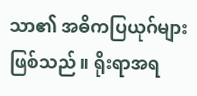သာ၏ အဓိကပြယုဂ်များဖြစ်သည်။ ရိုးရာအရ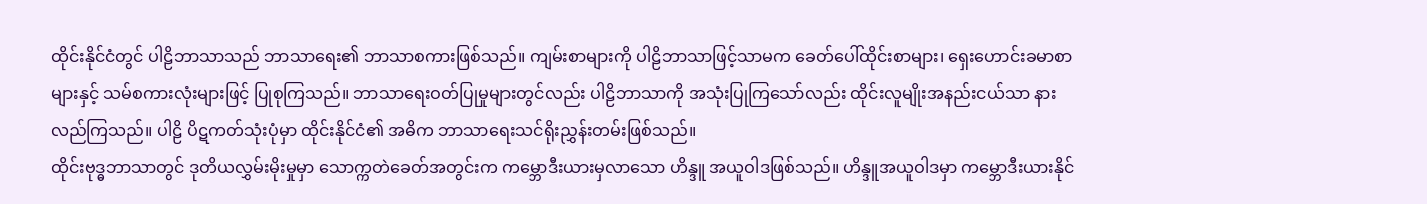ထိုင်းနိုင်ငံတွင် ပါဠိဘာသာသည် ဘာသာရေး၏ ဘာသာစကားဖြစ်သည်။ ကျမ်းစာများကို ပါဠိဘာသာဖြင့်သာမက ခေတ်ပေါ်ထိုင်းစာများ၊ ရှေးဟောင်းခမာစာများနှင့် သမ်စကားလုံးများဖြင့် ပြုစုကြသည်။ ဘာသာရေးဝတ်ပြုမှုများတွင်လည်း ပါဠိဘာသာကို အသုံးပြုကြသော်လည်း ထိုင်းလူမျိုးအနည်းငယ်သာ နားလည်ကြသည်။ ပါဠိ ပိဋကတ်သုံးပုံမှာ ထိုင်းနိုင်ငံ၏ အဓိက ဘာသာရေးသင်ရိုးညွှန်းတမ်းဖြစ်သည်။
ထိုင်းဗုဒ္ဓဘာသာတွင် ဒုတိယလွှမ်းမိုးမှုမှာ သောက္ကတဲခေတ်အတွင်းက ကမ္ဘောဒီးယားမှလာသော ဟိန္ဒူ အယူဝါဒဖြစ်သည်။ ဟိန္ဒူအယူဝါဒမှာ ကမ္ဘောဒီးယားနိုင်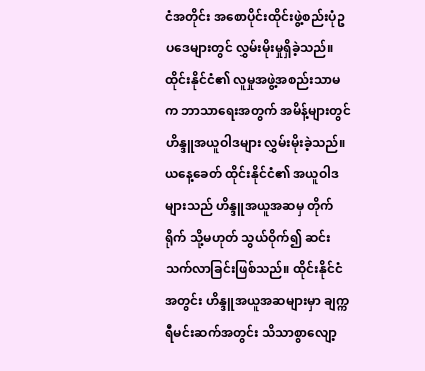ငံအတိုင်း အစောပိုင်းထိုင်းဖွဲ့စည်းပုံဥပဒေများတွင် လွှမ်းမိုးမှုရှိခဲ့သည်။ ထိုင်းနိုင်ငံ၏ လူမှုအဖွဲ့အစည်းသာမက ဘာသာရေးအတွက် အမိန့်များတွင် ဟိန္ဒူအယူဝါဒများ လွှမ်းမိုးခဲ့သည်။ ယနေ့ခေတ် ထိုင်းနိုင်ငံ၏ အယူဝါဒများသည် ဟိန္ဒူအယူအဆမှ တိုက်ရိုက် သို့မဟုတ် သွယ်ဝိုက်၍ ဆင်းသက်လာခြင်းဖြစ်သည်။ ထိုင်းနိုင်ငံအတွင်း ဟိန္ဒူအယူအဆများမှာ ချက္ကရီမင်းဆက်အတွင်း သိသာစွာလျော့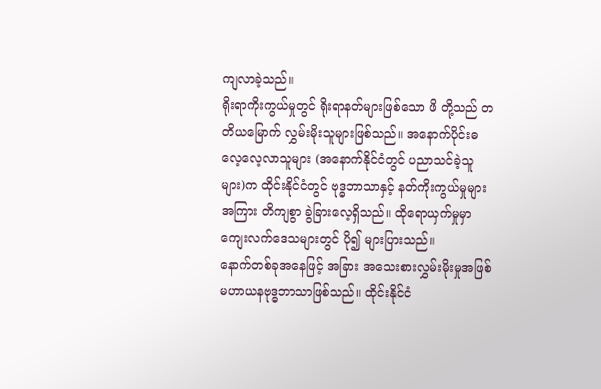ကျလာခဲ့သည်။
ရိုးရာကိုးကွယ်မှုတွင် ရိုးရာနတ်များဖြစ်သော ဖိ တို့သည် တတိယမြောက် လွှမ်းမိုးသူများဖြစ်သည်။ အနောက်ပိုင်းဓလေ့လေ့လာသူများ (အနောက်နိုင်ငံတွင် ပညာသင်ခဲ့သူများ)က ထိုင်းနိုင်ငံတွင် ဗုဒ္ဓဘာသာနှင့် နတ်ကိုးကွယ်မှုများအကြား တိကျစွာ ခွဲခြားလေ့ရှိသည်။ ထိုရောယှက်မှုမှာ ကျေးလက်ဒေသများတွင် ပို၍ များပြားသည်။
နောက်တစ်ခုအနေဖြင့် အခြား အသေးစားလွှမ်းမိုးမှုအဖြစ် မဟာယနဗုဒ္ဓဘာသာဖြစ်သည်။ ထိုင်းနိုင်ငံ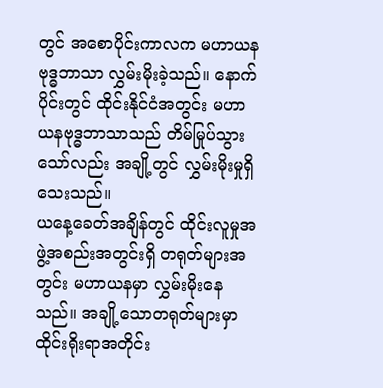တွင် အစောပိုင်းကာလက မဟာယနဗုဒ္ဓဘာသာ လွှမ်းမိုးခဲ့သည်။ နောက်ပိုင်းတွင် ထိုင်းနိုင်ငံအတွင်း မဟာယနဗုဒ္ဓဘာသာသည် တိမ်မြုပ်သွားသော်လည်း အချို့တွင် လွှမ်းမိုးမှုရှိသေးသည်။
ယနေ့ခေတ်အချိန်တွင် ထိုင်းလူမှုအဖွဲ့အစည်းအတွင်းရှိ တရုတ်များအတွင်း မဟာယနမှာ လွှမ်းမိုးနေသည်။ အချို့သောတရုတ်များမှာ ထိုင်းရိုးရာအတိုင်း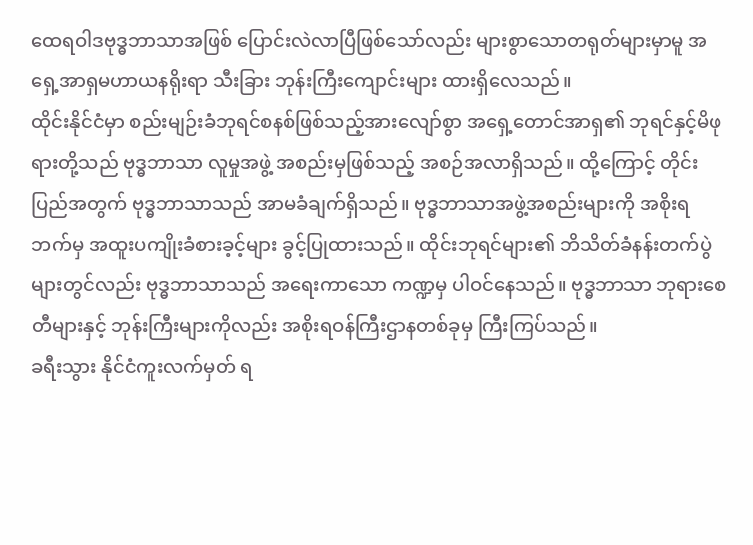ထေရဝါဒဗုဒ္ဓဘာသာအဖြစ် ပြောင်းလဲလာပြီဖြစ်သော်လည်း များစွာသောတရုတ်များမှာမူ အရှေ့အာရှမဟာယနရိုးရာ သီးခြား ဘုန်းကြီးကျောင်းများ ထားရှိလေသည်။
ထိုင်းနိုင်ငံမှာ စည်းမျဉ်းခံဘုရင်စနစ်ဖြစ်သည့်အားလျော်စွာ အရှေ့တောင်အာရှ၏ ဘုရင်နှင့်မိဖုရားတို့သည် ဗုဒ္ဓဘာသာ လူမှုအဖွဲ့ အစည်းမှဖြစ်သည့် အစဉ်အလာရှိသည်။ ထို့ကြောင့် တိုင်းပြည်အတွက် ဗုဒ္ဓဘာသာသည် အာမခံချက်ရှိသည်။ ဗုဒ္ဓဘာသာအဖွဲ့အစည်းများကို အစိုးရဘက်မှ အထူးပကျိုးခံစားခ့င့်များ ခွင့်ပြုထားသည်။ ထိုင်းဘုရင်များ၏ ဘိသိတ်ခံနန်းတက်ပွဲများတွင်လည်း ဗုဒ္ဓဘာသာသည် အရေးကာသော ကဏ္ဍမှ ပါဝင်နေသည်။ ဗုဒ္ဓဘာသာ ဘုရားစေတီများနှင့် ဘုန်းကြီးများကိုလည်း အစိုးရဝန်ကြီးဌာနတစ်ခုမှ ကြီးကြပ်သည်။
ခရီးသွား နိုင်ငံကူးလက်မှတ် ရ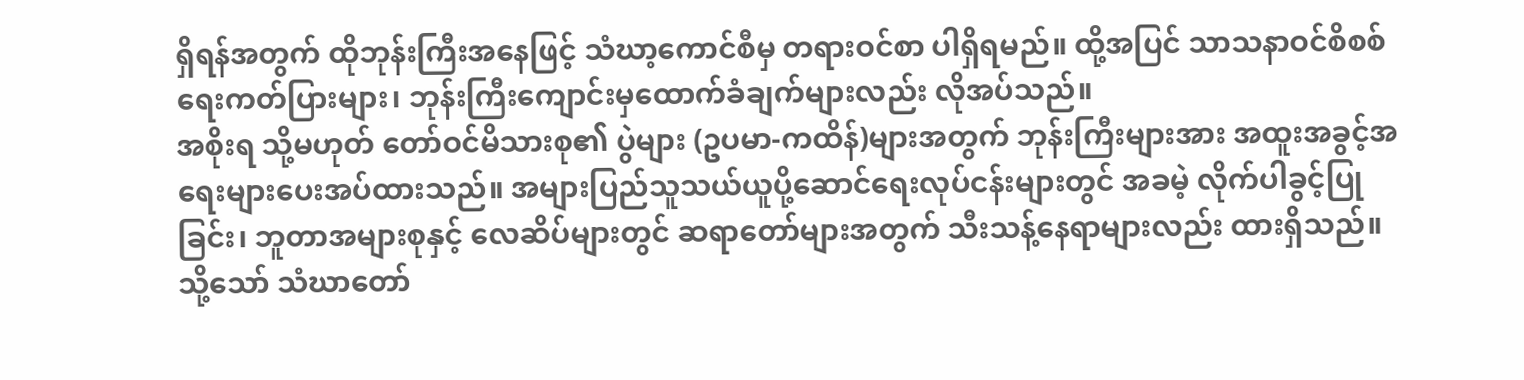ရှိရန်အတွက် ထိုဘုန်းကြီးအနေဖြင့် သံဃာ့ကောင်စီမှ တရားဝင်စာ ပါရှိရမည်။ ထို့အပြင် သာသနာဝင်စိစစ်ရေးကတ်ပြားများ၊ ဘုန်းကြီးကျောင်းမှထောက်ခံချက်များလည်း လိုအပ်သည်။
အစိုးရ သို့မဟုတ် တော်ဝင်မိသားစု၏ ပွဲများ (ဥပမာ-ကထိန်)များအတွက် ဘုန်းကြီးများအား အထူးအခွင့်အရေးများပေးအပ်ထားသည်။ အများပြည်သူသယ်ယူပို့ဆောင်ရေးလုပ်ငန်းများတွင် အခမဲ့ လိုက်ပါခွင့်ပြုခြင်း၊ ဘူတာအများစုနှင့် လေဆိပ်များတွင် ဆရာတော်များအတွက် သီးသန့်နေရာများလည်း ထားရှိသည်။ သို့သော် သံဃာတော်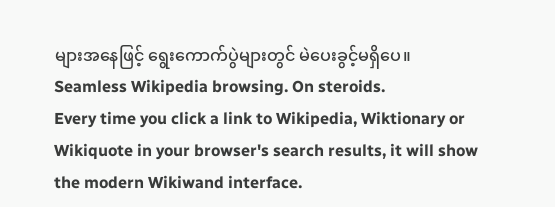များအနေဖြင့် ရွေးကောက်ပွဲများတွင် မဲပေးခွင့်မရှိပေ။
Seamless Wikipedia browsing. On steroids.
Every time you click a link to Wikipedia, Wiktionary or Wikiquote in your browser's search results, it will show the modern Wikiwand interface.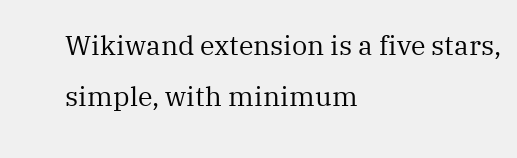Wikiwand extension is a five stars, simple, with minimum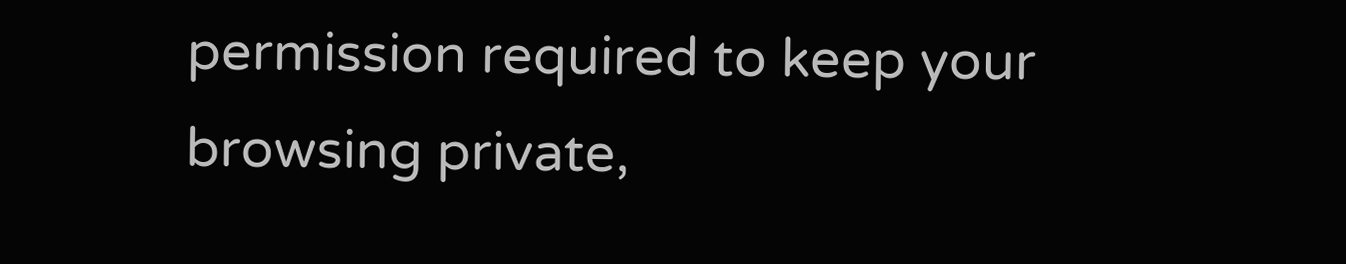permission required to keep your browsing private,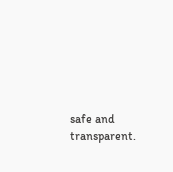safe and transparent.